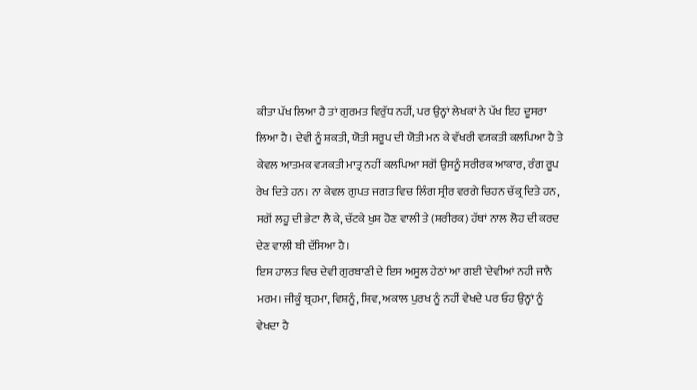ਕੀਤਾ ਪੱਖ ਲਿਆ ਹੈ ਤਾਂ ਗੁਰਮਤ ਵਿਰੁੱਧ ਨਹੀਂ, ਪਰ ਉਨ੍ਹਾਂ ਲੇਖਕਾਂ ਨੇ ਪੱਖ ਇਹ ਦੂਸਰਾ ਲਿਆ ਹੈ। ਦੇਵੀ ਨੂੰ ਸ਼ਕਤੀ, ਯੋਤੀ ਸਰੂਪ ਦੀ ਯੋਤੀ ਮਨ ਕੇ ਵੱਖਰੀ ਵ੍ਯਕਤੀ ਕਲਪਿਆ ਹੈ ਤੇ ਕੇਵਲ ਆਤਮਕ ਵ੍ਯਕਤੀ ਮਾਤ੍ਰ ਨਹੀਂ ਕਲਪਿਆ ਸਗੋਂ ਉਸਨੂੰ ਸਰੀਰਕ ਆਕਾਰ, ਰੰਗ ਰੂਪ ਰੇਖ ਦਿਤੇ ਹਨ। ਨਾ ਕੇਵਲ ਗੁਪਤ ਜਗਤ ਵਿਚ ਲਿੰਗ ਸ੍ਰੀਰ ਵਰਗੇ ਚਿਹਨ ਚੱਕ੍ਰ ਦਿਤੇ ਹਨ, ਸਗੋਂ ਲਹੂ ਦੀ ਭੇਟਾ ਲੈ ਕੇ, ਚੱਟਕੇ ਖੁਸ਼ ਹੋਣ ਵਾਲੀ ਤੇ (ਸ਼ਰੀਰਕ) ਹੱਥਾਂ ਨਾਲ ਲੋਹ ਦੀ ਕਰਦ ਦੇਣ ਵਾਲੀ ਬੀ ਦੱਸਿਆ ਹੈ।
ਇਸ ਹਾਲਤ ਵਿਚ ਦੇਵੀ ਗੁਰਬਾਣੀ ਦੇ ਇਸ ਅਸੂਲ ਹੇਠਾਂ ਆ ਗਈ 'ਦੇਵੀਆਂ ਨਹੀ ਜਾਨੈ ਮਰਮ। ਜੀਕੂੰ ਬ੍ਰਹਮਾ, ਵਿਸ਼ਨੂੰ, ਸ਼ਿਵ, ਅਕਾਲ ਪੁਰਖ ਨੂੰ ਨਹੀਂ ਵੇਖਦੇ ਪਰ ਓਹ ਉਨ੍ਹਾਂ ਨੂੰ ਵੇਖਦਾ ਹੈ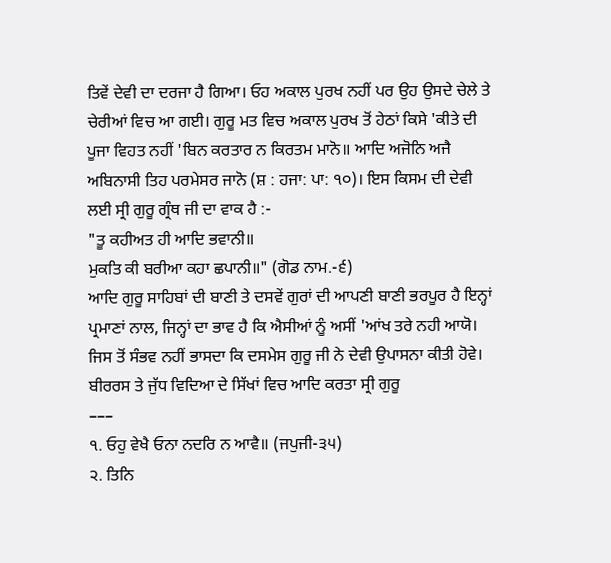ਤਿਵੇਂ ਦੇਵੀ ਦਾ ਦਰਜਾ ਹੈ ਗਿਆ। ਓਹ ਅਕਾਲ ਪੁਰਖ ਨਹੀਂ ਪਰ ਉਹ ਉਸਦੇ ਚੇਲੇ ਤੇ ਚੇਰੀਆਂ ਵਿਚ ਆ ਗਈ। ਗੁਰੂ ਮਤ ਵਿਚ ਅਕਾਲ ਪੁਰਖ ਤੋਂ ਹੇਠਾਂ ਕਿਸੇ 'ਕੀਤੇ ਦੀ ਪੂਜਾ ਵਿਹਤ ਨਹੀਂ 'ਬਿਨ ਕਰਤਾਰ ਨ ਕਿਰਤਮ ਮਾਨੋ॥ ਆਦਿ ਅਜੋਨਿ ਅਜੈ ਅਬਿਨਾਸੀ ਤਿਹ ਪਰਮੇਸਰ ਜਾਨੋ (ਸ਼ : ਹਜਾ: ਪਾ: ੧੦)। ਇਸ ਕਿਸਮ ਦੀ ਦੇਵੀ ਲਈ ਸ੍ਰੀ ਗੁਰੂ ਗ੍ਰੰਥ ਜੀ ਦਾ ਵਾਕ ਹੈ :-
"ਤੂ ਕਹੀਅਤ ਹੀ ਆਦਿ ਭਵਾਨੀ॥
ਮੁਕਤਿ ਕੀ ਬਰੀਆ ਕਹਾ ਛਪਾਨੀ॥" (ਗੋਡ ਨਾਮ.-੬)
ਆਦਿ ਗੁਰੂ ਸਾਹਿਬਾਂ ਦੀ ਬਾਣੀ ਤੇ ਦਸਵੇਂ ਗੁਰਾਂ ਦੀ ਆਪਣੀ ਬਾਣੀ ਭਰਪੂਰ ਹੈ ਇਨ੍ਹਾਂ ਪ੍ਰਮਾਣਾਂ ਨਾਲ, ਜਿਨ੍ਹਾਂ ਦਾ ਭਾਵ ਹੈ ਕਿ ਐਸੀਆਂ ਨੂੰ ਅਸੀਂ 'ਆਂਖ ਤਰੇ ਨਹੀ ਆਯੋ। ਜਿਸ ਤੋਂ ਸੰਭਵ ਨਹੀਂ ਭਾਸਦਾ ਕਿ ਦਸਮੇਸ ਗੁਰੂ ਜੀ ਨੇ ਦੇਵੀ ਉਪਾਸਨਾ ਕੀਤੀ ਹੋਵੇ।
ਬੀਰਰਸ ਤੇ ਜੁੱਧ ਵਿਦਿਆ ਦੇ ਸਿੱਖਾਂ ਵਿਚ ਆਦਿ ਕਰਤਾ ਸ੍ਰੀ ਗੁਰੂ
–––
੧. ਓਹੁ ਵੇਖੈ ਓਨਾ ਨਦਰਿ ਨ ਆਵੈ॥ (ਜਪੁਜੀ-੩੫)
੨. ਤਿਨਿ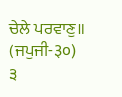ਚੇਲੇ ਪਰਵਾਣੁ॥ (ਜਪੁਜੀ-३०)
੩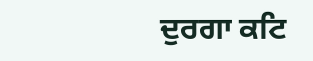ਦੁਰਗਾ ਕਟਿ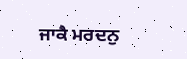ਜਾਕੈ ਮਰਦਨੁ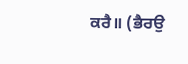ਕਰੈ॥ (ਭੈਰਉ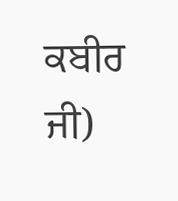ਕਬੀਰ ਜੀ)